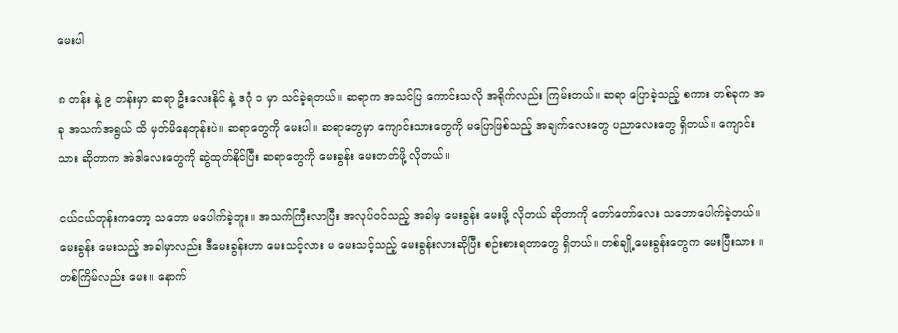မေးပါ

၈ တန်း နဲ့ ၉ တန်းမှာ ဆရာ ဦးလေးနိုင် နဲ့ ဒဂုံ ၁ မှာ သင်ခဲ့ရတယ်။ ဆရာက အသင်ပြ ကောင်းသလို အရိုက်လည်း ကြမ်းတယ်။ ဆရာ ပြောခဲ့သည့် စကား တစ်ခုက အခု အသက်အရွယ် ထိ မှတ်မိနေတုန်းပဲ။ ဆရာတွေကို မေးပါ။ ဆရာတွေမှာ ကျောင်းသားတွေကို မပြောဖြစ်သည့် အချက်လေးတွေ ပညာလေးတွေ ရှိတယ်။ ကျောင်းသား ဆိုတာက အဲဒါလေးတွေကို ဆွဲထုတ်နိုင်ပြီး ဆရာတွေကို မေးခွန်း မေးတတ်ဖို့ လိုတယ်။

ငယ်ငယ်တုန်းကတော့ သဘော မပေါက်ခဲ့ဘူး။ အသက်ကြီးလာပြီး အလုပ်ဝင်သည့် အခါမှ မေးခွန်း မေးဖို့ လိုတယ် ဆိုတာကို တော်တော်လေး သဘောပေါက်ခဲ့တယ်။ မေးခွန်း မေးသည့် အခါမှာလည်း ဒီမေးခွန်းဟာ မေးသင့်လား မ မေးသင့်သည့် မေးခွန်းလားဆိုပြီး စဉ်းစားရတာတွေ ရှိတယ်။ တစ်ချို့မေးခွန်းတွေက မေးပြီးသား ။ တစ်ကြိမ်လည်း မေး။ နောက်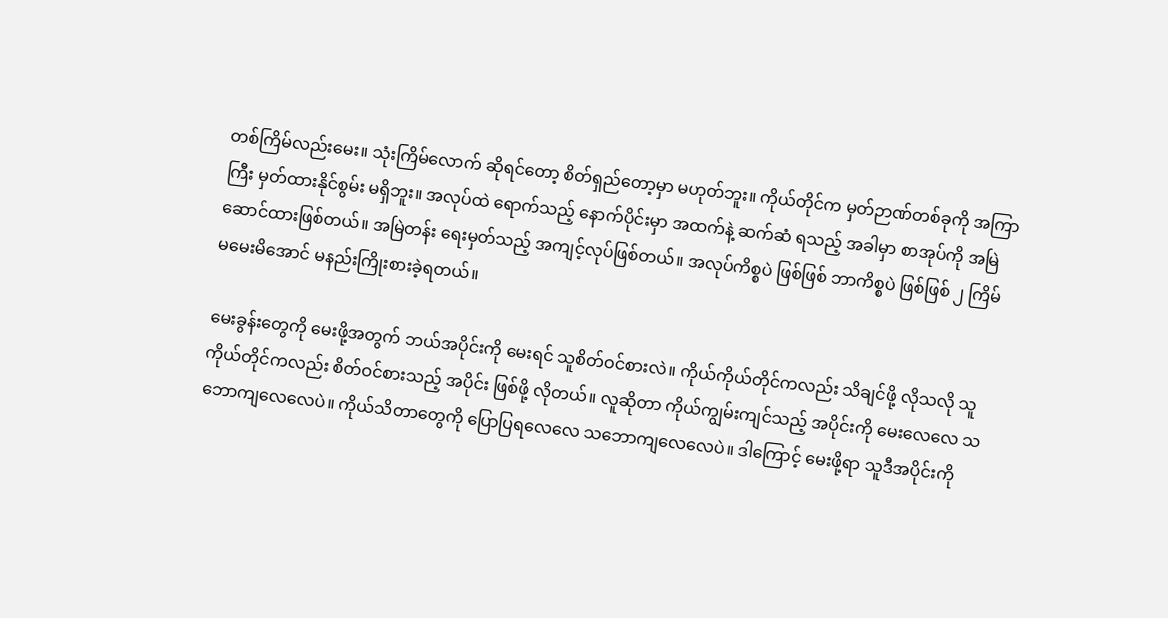တစ်ကြိမ်လည်းမေး။ သုံးကြိမ်လောက် ဆိုရင်တော့ စိတ်ရှည်တော့မှာ မဟုတ်ဘူး။ ကိုယ်တိုင်က မှတ်ဉာဏ်တစ်ခုကို အကြာကြီး မှတ်ထားနိုင်စွမ်း မရှိဘူး။ အလုပ်ထဲ ရောက်သည့် နောက်ပိုင်းမှာ အထက်နဲ့ ဆက်ဆံ ရသည့် အခါမှာ စာအုပ်ကို အမြဲဆောင်ထားဖြစ်တယ်။ အမြဲတန်း ရေးမှတ်သည့် အကျင့်လုပ်ဖြစ်တယ်။ အလုပ်ကိစ္စပဲ ဖြစ်ဖြစ် ဘာကိစ္စပဲ ဖြစ်ဖြစ် ၂ ကြိမ် မမေးမိအောင် မနည်းကြိုးစားခဲ့ရတယ်။

မေးခွန်းတွေကို မေးဖို့အတွက် ဘယ်အပိုင်းကို မေးရင် သူစိတ်ဝင်စားလဲ။ ကိုယ်ကိုယ်တိုင်ကလည်း သိချင်ဖို့ လိုသလို သူကိုယ်တိုင်ကလည်း စိတ်ဝင်စားသည့် အပိုင်း ဖြစ်ဖို့ လိုတယ်။ လူဆိုတာ ကိုယ်ကျွမ်းကျင်သည့် အပိုင်းကို မေးလေလေ သဘောကျလေလေပဲ။ ကိုယ်သိတာတွေကို ပြောပြရလေလေ သဘောကျလေလေပဲ။ ဒါကြောင့် မေးဖို့ရာ သူဒီအပိုင်းကို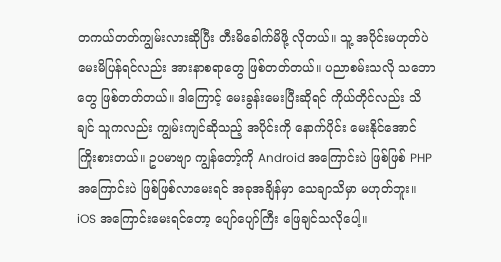တကယ်တတ်ကျွမ်းလားဆိုပြီး တီးမိခေါက်မိဖို့ လိုတယ်။ သူ့ အပိုင်းမဟုတ်ပဲ မေးမိပြန်ရင်လည်း အားနာစရာတွေ ဖြစ်တတ်တယ်။ ပညာစမ်းသလို သဘောတွေ ဖြစ်တတ်တယ်။ ဒါကြောင့် မေးခွန်းမေးပြီးဆိုရင် ကိုယ်တိုင်လည်း သိချင် သူကလည်း ကျွမ်းကျင်ဆိုသည့် အပိုင်းကို နောက်ပိုင်း မေးနိုင်အောင် ကြိုးစားတယ်။ ဥပမာဗျာ ကျွန်တော့်ကို Android အကြောင်းပဲ ဖြစ်ဖြစ် PHP အကြောင်းပဲ ဖြစ်ဖြစ်လာမေးရင် အခုအချိန်မှာ သေချာသိမှာ မဟုတ်ဘူး။ iOS အကြောင်းမေးရင်တော့ ပျော်ပျော်ကြီး ဖြေချင်သလိုပေါ့။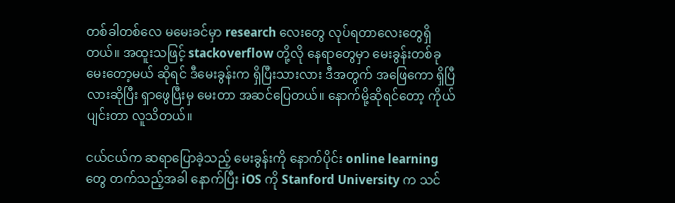တစ်ခါတစ်လေ မမေးခင်မှာ research လေးတွေ လုပ်ရတာလေးတွေရှိတယ်။ အထူးသဖြင့် stackoverflow တို့လို နေရာတွေမှာ မေးခွန်းတစ်ခု မေးတော့မယ် ဆိုရင် ဒီမေးခွန်းက ရှိပြီးသားလား ဒီအတွက် အဖြေကော ရှိပြီလားဆိုပြီး ရှာဖွေပြီးမှ မေးတာ အဆင်ပြေတယ်။ နောက်မို့ဆိုရင်တော့ ကိုယ်ပျင်းတာ လူသိတယ်။

ငယ်ငယ်က ဆရာပြောခဲ့သည့် မေးခွန်းကို နောက်ပိုင်း online learning တွေ တက်သည့်အခါ နောက်ပြီး iOS ကို Stanford University က သင်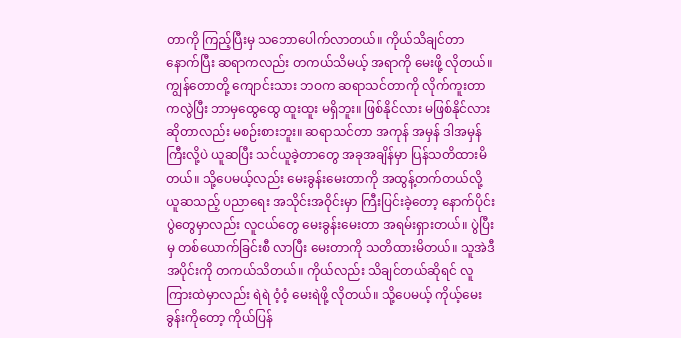တာကို ကြည့်ပြီးမှ သဘောပေါက်လာတယ်။ ကိုယ်သိချင်တာ နောက်ပြီး ဆရာကလည်း တကယ်သိမယ့် အရာကို မေးဖို့ လိုတယ်။ ကျွန်တောတို့ ကျောင်းသား ဘဝက ဆရာသင်တာကို လိုက်ကူးတာကလွဲပြီး ဘာမှထွေထွေ ထူးထူး မရှိဘူး။ ဖြစ်နိုင်လား မဖြစ်နိုင်လား ဆိုတာလည်း မစဉ်းစားဘူး။ ဆရာသင်တာ အကုန် အမှန် ဒါအမှန်ကြီးလို့ပဲ ယူဆပြီး သင်ယူခဲ့တာတွေ အခုအချိန်မှာ ပြန်သတိထားမိတယ်။ သို့ပေမယ့်လည်း မေးခွန်းမေးတာကို အထွန့်တက်တယ်လို့ ယူဆသည့် ပညာရေး အသိုင်းအဝိုင်းမှာ ကြီးပြင်းခဲ့တော့ နောက်ပိုင်း ပွဲတွေမှာလည်း လူငယ်တွေ မေးခွန်းမေးတာ အရမ်းရှားတယ်။ ပွဲပြီးမှ တစ်ယောက်ခြင်းစီ လာပြီး မေးတာကို သတိထားမိတယ်။ သူအဲဒီအပိုင်းကို တကယ်သိတယ်။ ကိုယ်လည်း သိချင်တယ်ဆိုရင် လူကြားထဲမှာလည်း ရဲရဲ ဝံ့ဝံ့ မေးရဲဖို့ လိုတယ်။ သို့ပေမယ့် ကိုယ့်မေးခွန်းကိုတော့ ကိုယ်ပြန်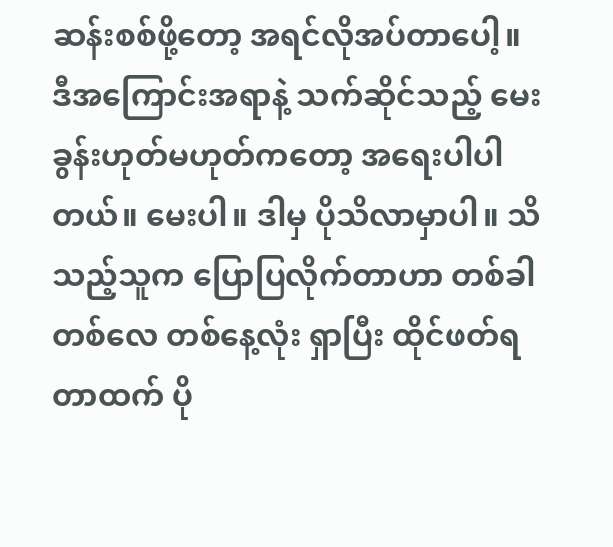ဆန်းစစ်ဖို့တော့ အရင်လိုအပ်တာပေါ့။ ဒီအကြောင်းအရာနဲ့ သက်ဆိုင်သည့် မေးခွန်းဟုတ်မဟုတ်ကတော့ အရေးပါပါတယ်။ မေးပါ။ ဒါမှ ပိုသိလာမှာပါ။ သိသည့်သူက ပြောပြလိုက်တာဟာ တစ်ခါတစ်လေ တစ်နေ့လုံး ရှာပြီး ထိုင်ဖတ်ရတာထက် ပို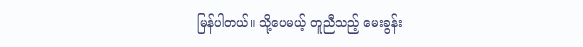မြန်ပါတယ်။ သို့ပေမယ့် တူညီသည့် မေးခွန်း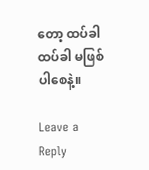တော့ ထပ်ခါ ထပ်ခါ မဖြစ်ပါစေနဲ့။

Leave a Reply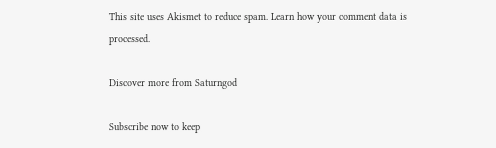This site uses Akismet to reduce spam. Learn how your comment data is processed.

Discover more from Saturngod

Subscribe now to keep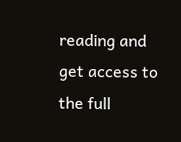reading and get access to the full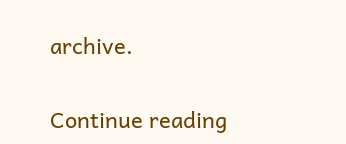archive.

Continue reading